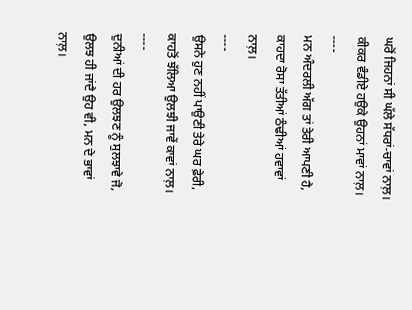ਘਰੋਂ ਜਿਹਨਾਂ ਸੀ ਘੱਲੇ ਸੱਧਰਾਂ-ਚਾਵਾਂ ਨਾਲ਼।
ਕੀਕਰ ਵੰਡੀਏ ਹਉਕੇ ਉਹਨਾਂ ਮਾਵਾਂ ਨਾਲ਼।
----
ਮਨ ਅੰਦਰਲੀ ਅੱਗ ਤਾਂ ਤੇਰੀ ਆਪਣੀ ਹੈ,
ਕਾਹਦਾ ਰੋਸਾ ਤੱਤੀਆਂ ਠੰਢੀਆਂ ਹਵਾਵਾਂ ਨਾਲ਼।
----
ਉਸਨੇ ਹੁਣ ਨਹੀਂ ਪਾਉਣੀ ਤੇਰੇ ਘਰ ਫ਼ੇਰੀ,
ਕਾਹਤੋਂ ਝੱਲਿਆ ਉਲਝੀ ਜਾਵੇਂ ਕਾਵਾਂ ਨਾਲ਼।
----
ਦੁਨੀਆਂ ਦੀ ਹਰ ਉਲਝਣ ਨੂੰ ਸੁਲਝਾਵੇ ਜੋ,
ਉਲਝ ਹੀ ਜਾਂਦੈ ਉਹ ਵੀ, ਮਨ ਦੇ ਭਾਵਾਂ ਨਾਲ਼।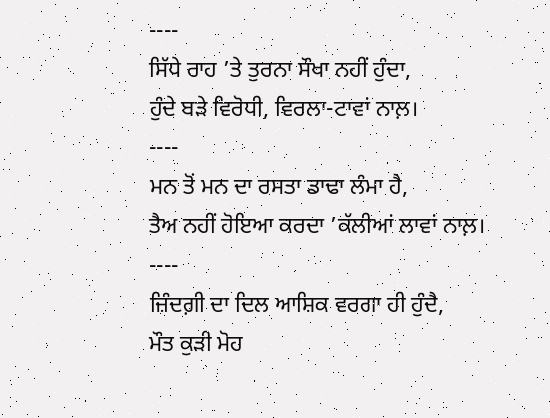----
ਸਿੱਧੇ ਰਾਹ ’ਤੇ ਤੁਰਨਾ ਸੌਖਾ ਨਹੀਂ ਹੁੰਦਾ,
ਹੁੰਦੇ ਬੜੇ ਵਿਰੋਧੀ, ਵਿਰਲਾ-ਟਾਵਾਂ ਨਾਲ਼।
----
ਮਨ ਤੋਂ ਮਨ ਦਾ ਰਸਤਾ ਡਾਢਾ ਲੰਮਾ ਹੈ,
ਤੈਅ ਨਹੀਂ ਹੋਇਆ ਕਰਦਾ ’ਕੱਲੀਆਂ ਲਾਵਾਂ ਨਾਲ਼।
----
ਜ਼ਿੰਦਗ਼ੀ ਦਾ ਦਿਲ ਆਸ਼ਿਕ ਵਰਗਾ ਹੀ ਹੁੰਦੈ,
ਮੌਤ ਕੁੜੀ ਮੋਹ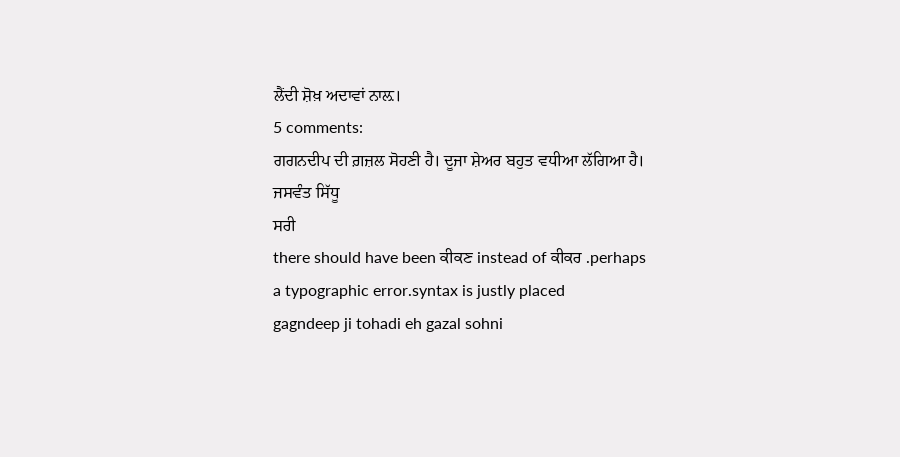ਲੈਂਦੀ ਸ਼ੋਖ਼ ਅਦਾਵਾਂ ਨਾਲ਼।
5 comments:
ਗਗਨਦੀਪ ਦੀ ਗ਼ਜ਼ਲ ਸੋਹਣੀ ਹੈ। ਦੂਜਾ ਸ਼ੇਅਰ ਬਹੁਤ ਵਧੀਆ ਲੱਗਿਆ ਹੈ।
ਜਸਵੰਤ ਸਿੱਧੂ
ਸਰੀ
there should have been ਕੀਕਣ instead of ਕੀਕਰ .perhaps a typographic error.syntax is justly placed
gagndeep ji tohadi eh gazal sohni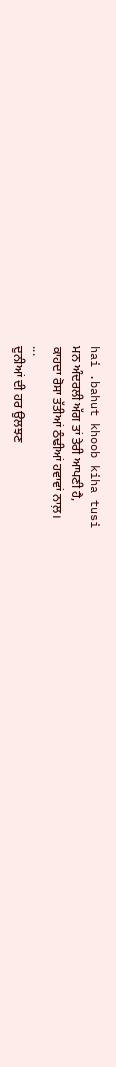hai .bahut khoob kiha tusi
ਮਨ ਅੰਦਰਲੀ ਅੱਗ ਤਾਂ ਤੇਰੀ ਆਪਣੀ ਹੈ,
ਕਾਹਦਾ ਰੋਸਾ ਤੱਤੀਆਂ ਠੰਢੀਆਂ ਹਵਾਵਾਂ ਨਾਲ਼।
...
ਦੁਨੀਆਂ ਦੀ ਹਰ ਉਲਝਣ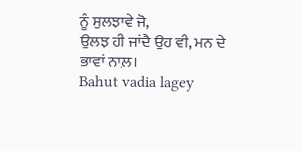ਨੂੰ ਸੁਲਝਾਵੇ ਜੋ,
ਉਲਝ ਹੀ ਜਾਂਦੈ ਉਹ ਵੀ, ਮਨ ਦੇ ਭਾਵਾਂ ਨਾਲ਼।
Bahut vadia lagey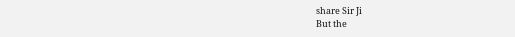share Sir Ji
But the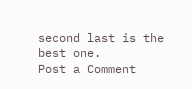second last is the best one.
Post a Comment